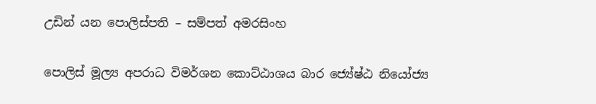උඩින් යන පොලිස්පති – සම්පත් අමරසිංහ

පොලිස් මූල්‍ය අපරාධ විමර්ශන කොට්ඨාශය බාර ජ්‍යේෂ්ඨ නියෝජ්‍ය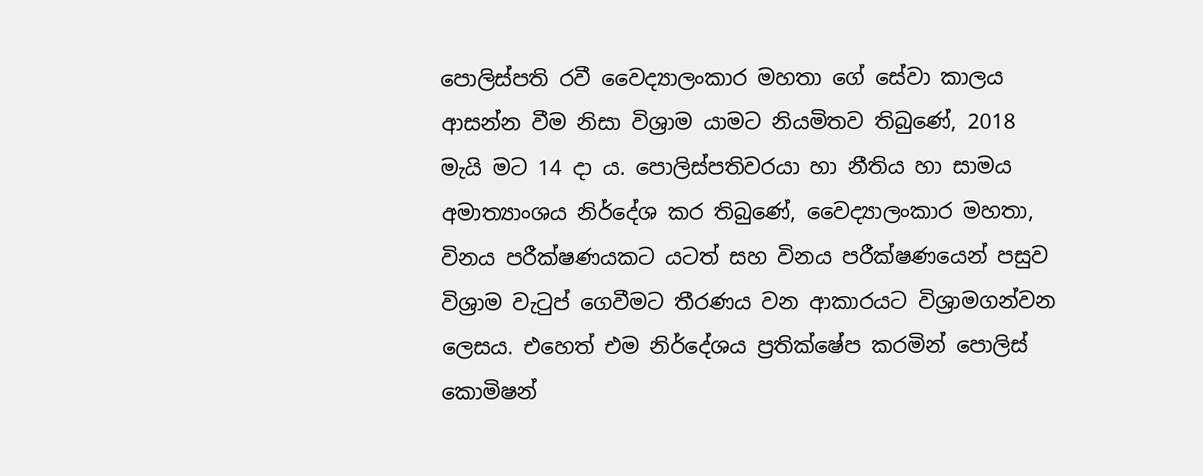පොලිස්පති රවී වෛද්‍යාලංකාර මහතා ගේ සේවා කාලය ආසන්න වීම නිසා විශ්‍රාම යාමට නියමිතව තිබුණේ, 2018 මැයි මට 14 දා ය. පොලිස්පතිවරයා හා නීතිය හා සාමය අමාත්‍යාංශය නිර්දේශ කර තිබුණේ, වෛද්‍යාලංකාර මහතා, විනය පරීක්ෂණයකට යටත් සහ විනය පරීක්ෂණයෙන් පසුව විශ්‍රාම වැටුප් ගෙවීමට තීරණය වන ආකාරයට විශ්‍රාමගන්වන ලෙසය. එහෙත් එම නිර්දේශය ප්‍රතික්ෂේප කරමින් පොලිස් කොමිෂන්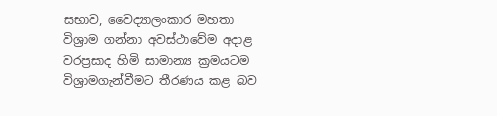සභාව, වෛද්‍යාලංකාර මහතා විශ්‍රාම ගන්නා අවස්ථාවේම අදාළ වරප්‍රසාද හිමි සාමාන්‍ය ක්‍රමයටම විශ්‍රාමගැන්වීමට තීරණය කළ බව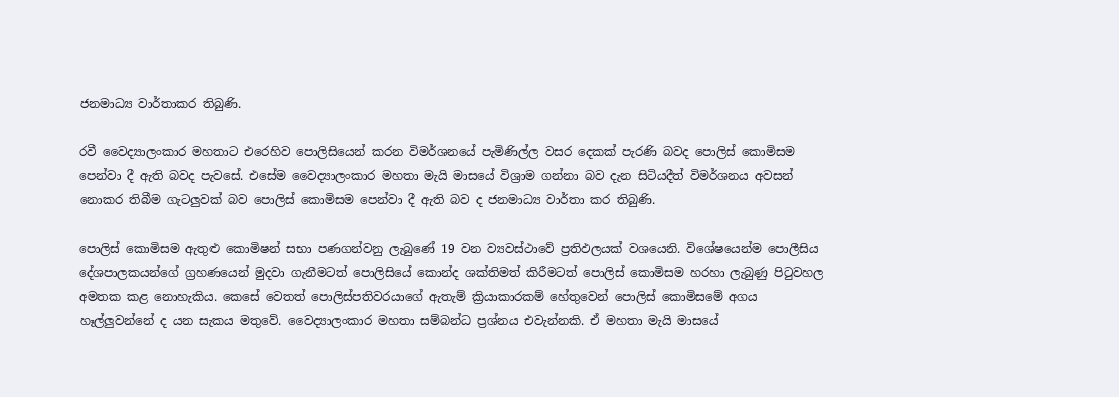ජනමාධ්‍ය වාර්තාකර තිබුණි.

රවී වෛද්‍යාලංකාර මහතාට එරෙහිව පොලිසියෙන් කරන විමර්ශනයේ පැමිණිල්ල වසර දෙකක් පැරණි බවද පොලිස් කොමිසම පෙන්වා දී ඇති බවද පැවසේ. එසේම වෛද්‍යාලංකාර මහතා මැයි මාසයේ විශ්‍රාම ගන්නා බව දැන සිටියදීත් විමර්ශනය අවසන් නොකර තිබීම ගැටලුවක් බව පොලිස් කොමිසම පෙන්වා දී ඇති බව ද ජනමාධ්‍ය වාර්තා කර තිබුණි.

පොලිස් කොමිසම ඇතුළු කොමිෂන් සභා පණගන්වනු ලැබුණේ 19 වන ව්‍යවස්ථාවේ ප්‍රතිඵලයක් වශයෙනි. විශේෂයෙන්ම පොලීසිය දේශපාලකයන්ගේ ග්‍රහණයෙන් මුදවා ගැනීමටත් පොලිසියේ කොන්ද ශක්තිමත් කිරීමටත් පොලිස් කොමිසම හරහා ලැබුණු පිටුවහල අමතක කළ නොහැකිය. කෙසේ වෙතත් පොලිස්පතිවරයාගේ ඇතැම් ක්‍රියාකාරකම් හේතුවෙන් පොලිස් කොමිසමේ අගය හෑල්ලුවන්නේ ද යන සැකය මතුවේ. වෛද්‍යාලංකාර මහතා සම්බන්ධ ප්‍රශ්නය එවැන්නකි. ඒ මහතා මැයි මාසයේ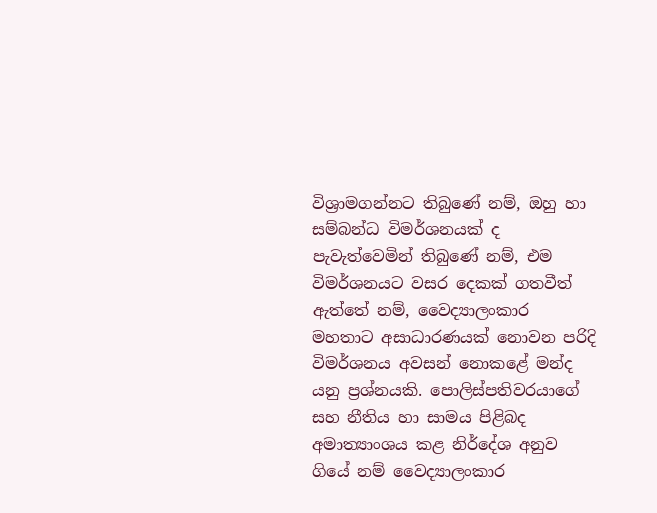විශ්‍රාමගන්නට තිබුණේ නම්, ඔහු හා සම්බන්ධ විමර්ශනයක් ද පැවැත්වෙමින් තිබුණේ නම්, එම විමර්ශනයට වසර දෙකක් ගතවීත් ඇත්තේ නම්, වෛද්‍යාලංකාර මහතාට අසාධාරණයක් නොවන පරිදි විමර්ශනය අවසන් නොකළේ මන්ද යනු ප්‍රශ්නයකි. පොලිස්පතිවරයාගේ සහ නීතිය හා සාමය පිළිබද අමාත්‍යාංශය කළ නිර්දේශ අනුව ගියේ නම් වෛද්‍යාලංකාර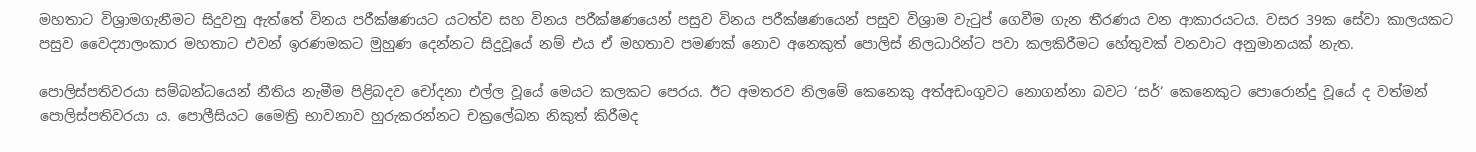මහතාට විශ්‍රාමගැනීමට සිදුවනු ඇත්තේ විනය පරීක්ෂණයට යටත්ව සහ විනය පරීක්ෂණයෙන් පසුව විනය පරීක්ෂණයෙන් පසුව විශ්‍රාම වැටුප් ගෙවීම ගැන තීරණය වන ආකාරයටය. වසර 39ක සේවා කාලයකට පසුව වෛද්‍යාලංකාර මහතාට එවන් ඉරණමකට මුහුණ දෙන්නට සිදුවූයේ නම් එය ඒ මහතාව පමණක් නොව අනෙකුත් පොලිස් නිලධාරින්ට පවා කලකිරීමට හේතුවක් වනවාට අනුමානයක් නැත.

පොලිස්පතිවරයා සම්බන්ධයෙන් නීතිය නැමීම පිළිබදව චෝදනා එල්ල වූයේ මෙයට කලකට පෙරය. ඊට අමතරව නිලමේ කෙනෙකු අත්අඩංගුවට නොගන්නා බවට ‘සර්‘ කෙනෙකුට පොරොන්දු වූයේ ද වත්මන් පොලිස්පතිවරයා ය. පොලීසියට මෛත්‍රි භාවනාව හුරුකරන්නට චක්‍රලේඛන නිකුත් කිරීමද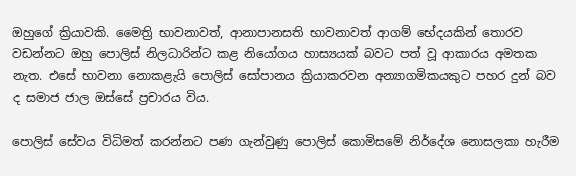ඔහුගේ ක්‍රියාවකි. මෛත්‍රි භාවනාවත්, ආනාපානසති භාවනාවත් ආගම් භේදයකින් තොරව වඩන්නට ඔහු පොලිස් නිලධාරින්ට කළ නියෝගය හාස්‍යයක් බවට පත් වූ ආකාරය අමතක නැත. එසේ භාවනා නොකළැයි පොලිස් සෝපානය ක්‍රියාකරවන අන්‍යාගමිකයකුට පහර දුන් බව ද සමාජ ජාල ඔස්සේ ප්‍රචාරය විය.

පොලිස් සේවය විධිමත් කරන්නට පණ ගැන්වුණු පොලිස් කොමිසමේ නිර්දේශ නොසලකා හැරීම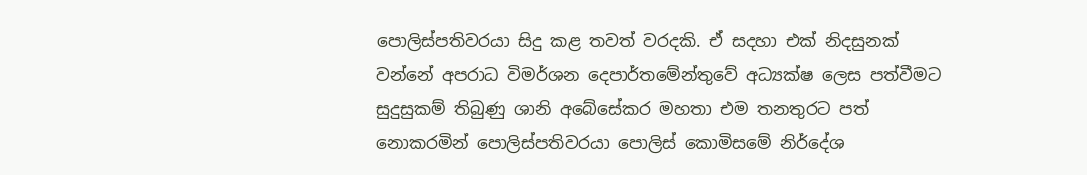පොලිස්පතිවරයා සිදු කළ තවත් වරදකි. ඒ සදහා එක් නිදසුනක් වන්නේ අපරාධ විමර්ශන දෙපාර්තමේන්තුවේ අධ්‍යක්ෂ ලෙස පත්වීමට සුදුසුකම් තිබුණු ශානි අබේසේකර මහතා එම තනතුරට පත් නොකරමින් පොලිස්පතිවරයා පොලිස් කොමිසමේ නිර්දේශ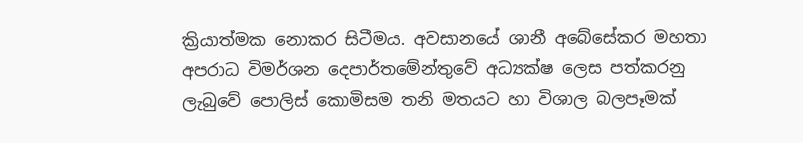ක්‍රියාත්මක නොකර සිටීමය. අවසානයේ ශානී අබේසේකර මහතා අපරාධ විමර්ශන දෙපාර්තමේන්තුවේ අධ්‍යක්ෂ ලෙස පත්කරනු ලැබුවේ පොලිස් කොමිසම තනි මතයට හා විශාල බලපෑමක්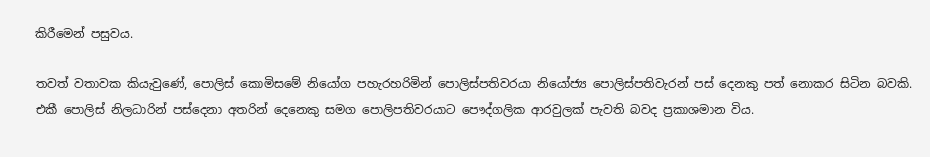කිරීමෙන් පසුවය.

තවත් වතාවක කියැවුණේ, පොලිස් කොමිසමේ නියෝග පහැරහරිමින් පොලිස්පතිවරයා නියෝජ්‍ය පොලිස්පතිවැරන් පස් දෙනකු පත් නොකර සිටින බවකි. එකී පොලිස් නිලධාරින් පස්දෙනා අතරින් දෙනෙකු සමග පොලිපතිවරයාට පෞද්ගලික ආරවුලක් පැවති බවද ප්‍රකාශමාන විය.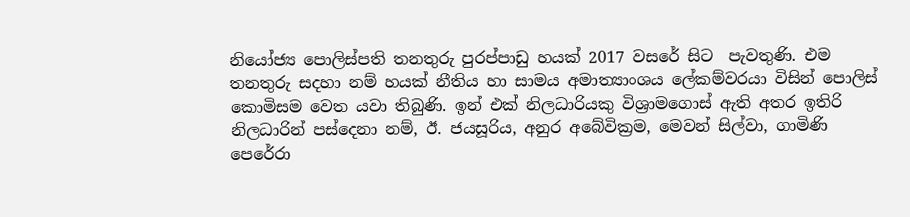නියෝජ්‍ය පොලිස්පති තනතුරු පුරප්පාඩු හයක් 2017 වසරේ සිට  පැවතුණි. එම තනතුරු සදහා නම් හයක් නීතිය හා සාමය අමාත්‍යාංශය ලේකම්වරයා විසින් පොලිස් කොමිසම වෙත යවා තිබුණි. ඉන් එක් නිලධාරියකු විශ්‍රාමගොස් ඇති අතර ඉතිරි නිලධාරින් පස්දෙනා නම්, ඊ. ජයසූරිය, අනුර අබේවික්‍රම, මෙවන් සිල්වා, ගාමිණි පෙරේරා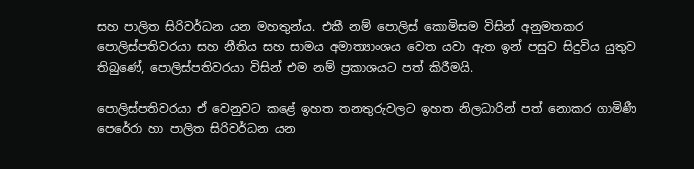සහ පාලිත සිරිවර්ධන යන මහතුන්ය. එකී නම් පොලිස් කොමිසම විසින් අනුමතකර පොලිස්පතිවරයා සහ නීතිය සහ සාමය අමාත්‍යාංශය වෙත යවා ඇත ඉන් පසුව සිදුවිය යුතුව තිබුණේ, පොලිස්පතිවරයා විසින් එම නම් ප්‍රකාශයට පත් කිරීමයි.

පොලිස්පතිවරයා ඒ වෙනුවට කළේ ඉහත තනතුරුවලට ඉහත නිලධාරින් පත් නොකර ගාමිණී පෙරේරා හා පාලිත සිරිවර්ධන යන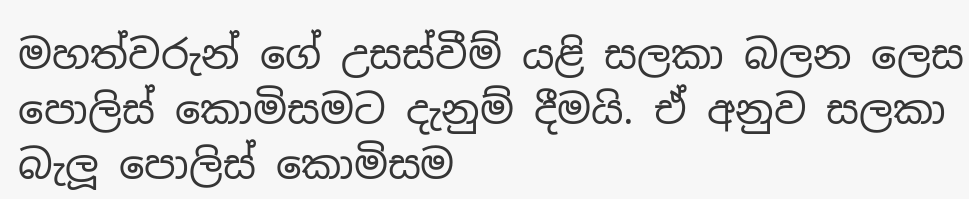මහත්වරුන් ගේ උසස්වීම් යළි සලකා බලන ලෙස පොලිස් කොමිසමට දැනුම් දීමයි. ඒ අනුව සලකා බැලූ පොලිස් කොමිසම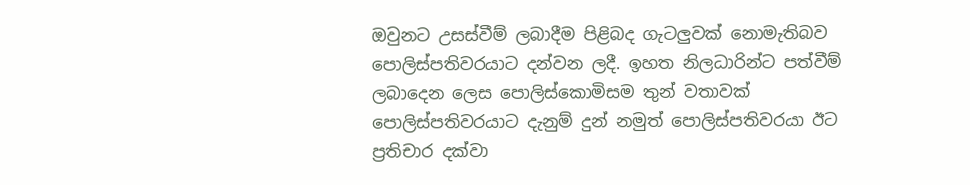ඔවුනට උසස්වීම් ලබාදීම පිළිබද ගැටලුවක් නොමැතිබව පොලිස්පතිවරයාට දන්වන ලදී. ඉහත නිලධාරින්ට පත්වීම් ලබාදෙන ලෙස පොලිස්කොමිසම තුන් වතාවක් පොලිස්පතිවරයාට දැනුම් දුන් නමුත් පොලිස්පතිවරයා ඊට ප්‍රතිචාර දක්වා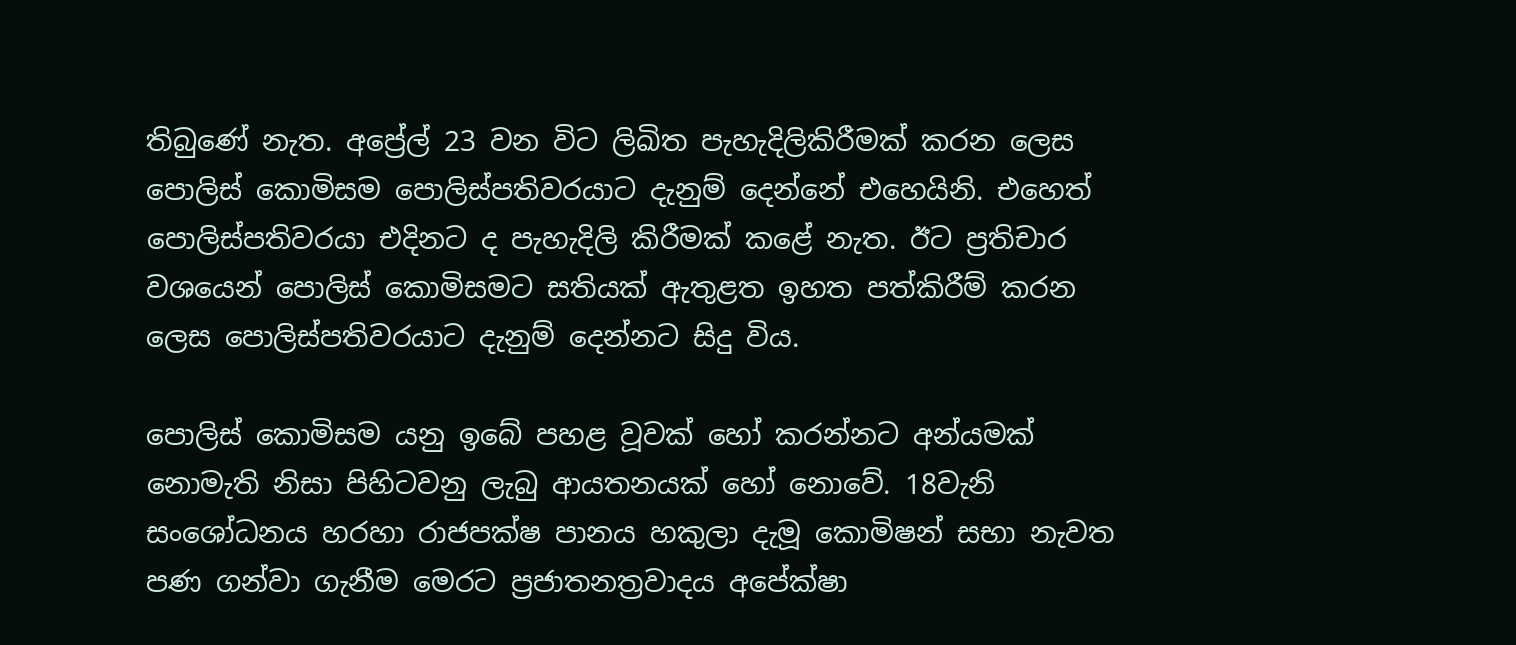තිබුණේ නැත. අප්‍රේල් 23 වන විට ලිඛිත පැහැදිලිකිරීමක් කරන ලෙස පොලිස් කොමිසම පොලිස්පතිවරයාට දැනුම් දෙන්නේ එහෙයිනි. එහෙත් පොලිස්පතිවරයා එදිනට ද පැහැදිලි කිරීමක් කළේ නැත. ඊට ප්‍රතිචාර වශයෙන් පොලිස් කොමිසමට සතියක් ඇතුළත ඉහත පත්කිරීම් කරන ලෙස පොලිස්පතිවරයාට දැනුම් දෙන්නට සිදු විය.

පොලිස් කොමිසම යනු ඉබේ පහළ වූවක් හෝ කරන්නට අන්යමක් නොමැති නිසා පිහිටවනු ලැබු ආයතනයක් හෝ නොවේ. 18වැනි සංශෝධනය හරහා රාජපක්ෂ පානය හකුලා දැමූ කොමිෂන් සභා නැවත පණ ගන්වා ගැනීම මෙරට ප්‍රජාතනත්‍රවාදය අපේක්ෂා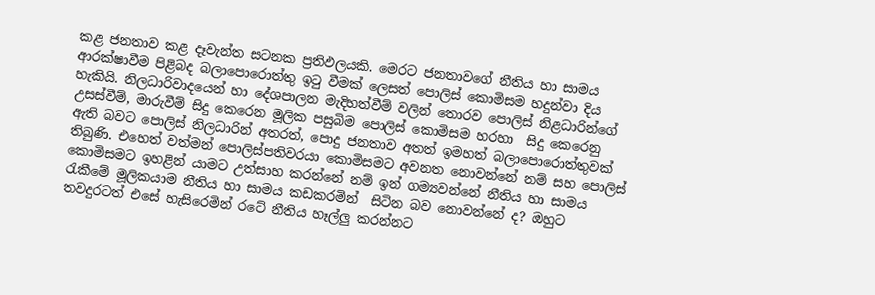කළ ජනතාව කළ දෑවැන්ත සටනක ප්‍රතිඵලයකි. මෙරට ජනතාවගේ නීතිය හා සාමය ආරක්ෂාවීම පිළිබද බලාපොරොත්තු ඉටු වීමක් ලෙසත් පොලිස් කොමිසම හදුන්වා දිය හැකියි. නිලධාරිවාදයෙන් හා දේශපාලන මැදිහත්වීම් වලින් තොරව පොලිස් නිළධාරින්ගේ උසස්වීම්, මාරුවීම් සිදු කෙරෙන මූලික පසුබිම පොලිස් කොමිසම හරහා  සිදු කෙරෙනු ඇති බවට පොලිස් නිලධාරින් අතරත්, පොදු ජනතාව අතත් ඉමහත් බලාපොරොත්තුවක් තිබුණි. එහෙත් වත්මන් පොලිස්පතිවරයා කොමිසමට අවනත නොවන්නේ නම් සහ පොලිස් කොමිසමට ඉහළින් යාමට උත්සාහ කරන්නේ නම් ඉන් ගම්‍යවන්නේ නීතිය හා සාමය රැකීමේ මූලිකයාම නීතිය හා සාමය කඩකරමින්  සිටින බව නොවන්නේ ද? ඔහුට තවදුරටත් එසේ හැසිරෙමින් රටේ නීතිය හෑල්ලු කරන්නට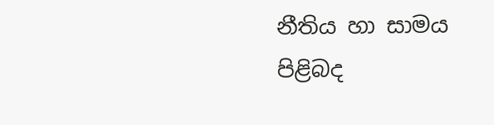නීතිය හා සාමය පිළිබද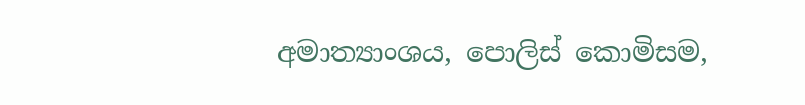අමාත්‍යාංශය, පොලිස් කොමිසම,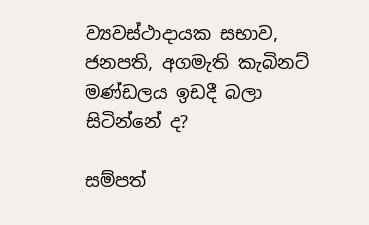ව්‍යවස්ථාදායක සභාව, ජනපති, අගමැති කැබිනට් මණ්ඩලය ඉඩදී බලා සිටින්නේ ද‍?

සම්පත්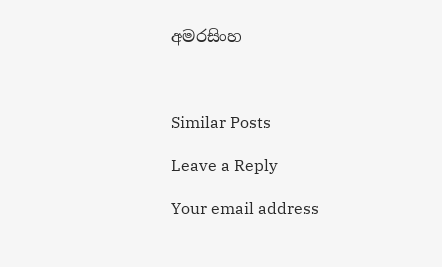අමරසිංහ



Similar Posts

Leave a Reply

Your email address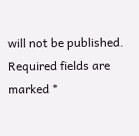will not be published. Required fields are marked *